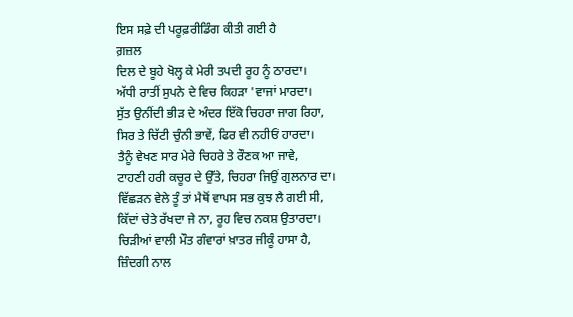ਇਸ ਸਫ਼ੇ ਦੀ ਪਰੂਫ਼ਰੀਡਿੰਗ ਕੀਤੀ ਗਈ ਹੈ
ਗ਼ਜ਼ਲ
ਦਿਲ ਦੇ ਬੂਹੇ ਖੋਲ੍ਹ ਕੇ ਮੇਰੀ ਤਪਦੀ ਰੂਹ ਨੂੰ ਠਾਰਦਾ।
ਅੱਧੀ ਰਾਤੀਂ ਸੁਪਨੇ ਦੇ ਵਿਚ ਕਿਹੜਾ 'ਵਾਜਾਂ ਮਾਰਦਾ।
ਸੁੱਤ ਉਨੀਂਦੀ ਭੀੜ ਦੇ ਅੰਦਰ ਇੱਕੋ ਚਿਹਰਾ ਜਾਗ ਰਿਹਾ,
ਸਿਰ ਤੇ ਚਿੱਟੀ ਚੁੰਨੀ ਭਾਵੇਂ, ਫਿਰ ਵੀ ਨਹੀਓਂ ਹਾਰਦਾ।
ਤੈਨੂੰ ਵੇਖਣ ਸਾਰ ਮੇਰੇ ਚਿਹਰੇ ਤੇ ਰੌਣਕ ਆ ਜਾਵੇ,
ਟਾਹਣੀ ਹਰੀ ਕਚੂਰ ਦੇ ਉੱਤੇ, ਚਿਹਰਾ ਜਿਉਂ ਗੁਲਨਾਰ ਦਾ।
ਵਿੱਛੜਨ ਵੇਲੇ ਤੂੰ ਤਾਂ ਮੈਥੋਂ ਵਾਪਸ ਸਭ ਕੁਝ ਲੈ ਗਈ ਸੀ,
ਕਿੱਦਾਂ ਚੇਤੇ ਰੱਖਦਾ ਜੇ ਨਾ, ਰੂਹ ਵਿਚ ਨਕਸ਼ ਉਤਾਰਦਾ।
ਚਿੜੀਆਂ ਵਾਲੀ ਮੌਤ ਗੰਵਾਰਾਂ ਖ਼ਾਤਰ ਜੀਕੂੰ ਹਾਸਾ ਹੈ,
ਜ਼ਿੰਦਗੀ ਨਾਲ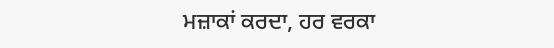ਮਜ਼ਾਕਾਂ ਕਰਦਾ, ਹਰ ਵਰਕਾ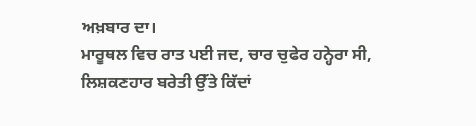ਅਖ਼ਬਾਰ ਦਾ।
ਮਾਰੂਥਲ ਵਿਚ ਰਾਤ ਪਈ ਜਦ, ਚਾਰ ਚੁਫੇਰ ਹਨ੍ਹੇਰਾ ਸੀ,
ਲਿਸ਼ਕਣਹਾਰ ਬਰੇਤੀ ਉੱਤੇ ਕਿੱਦਾਂ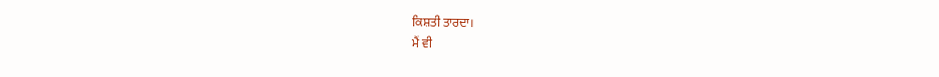ਕਿਸ਼ਤੀ ਤਾਰਦਾ।
ਮੈਂ ਵੀ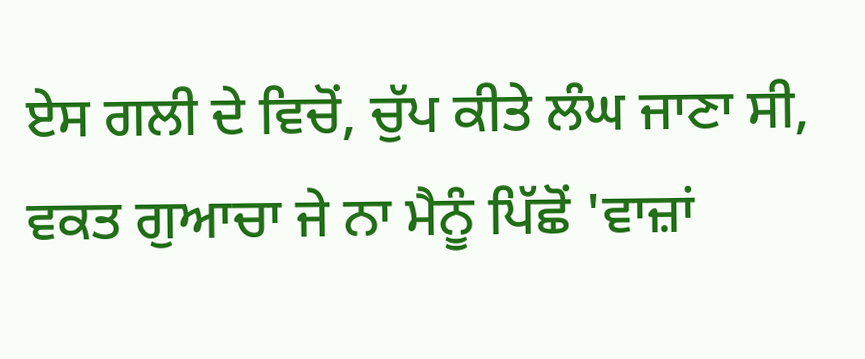ਏਸ ਗਲੀ ਦੇ ਵਿਚੋਂ, ਚੁੱਪ ਕੀਤੇ ਲੰਘ ਜਾਣਾ ਸੀ,
ਵਕਤ ਗੁਆਚਾ ਜੇ ਨਾ ਮੈਨੂੰ ਪਿੱਛੋਂ 'ਵਾਜ਼ਾਂ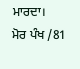ਮਾਰਦਾ।
ਮੋਰ ਪੰਖ /81